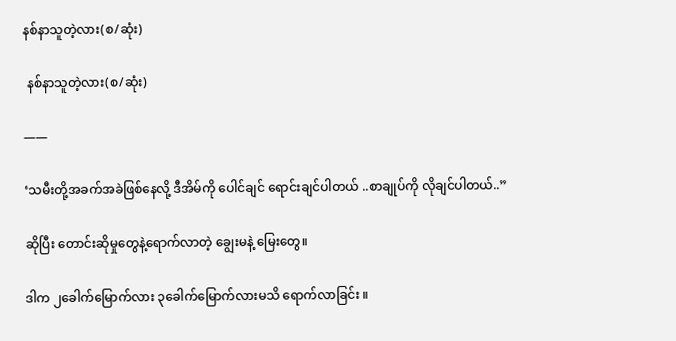နစ်နာသူတဲ့လား(စ/ဆုံး)

 နစ်နာသူတဲ့လား(စ/ဆုံး)

——

‘သမီးတို့အခက်အခဲဖြစ်နေလို့ ဒီအိမ်ကို ပေါင်ချင် ရောင်းချင်ပါတယ် ..စာချုပ်ကို လိုချင်ပါတယ်..”

ဆိုပြီး တောင်းဆိုမှုတွေနဲ့ရောက်လာတဲ့ ချွေးမနဲ့ မြေးတွေ။

ဒါက ၂ခေါက်မြောက်လား ၃ခေါက်မြောက်လားမသိ ရောက်လာခြင်း ။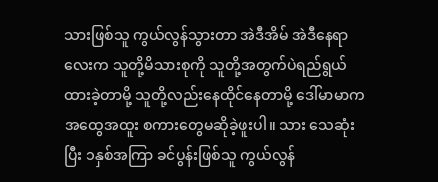သားဖြစ်သူ ကွယ်လွန်သွားတာ အဲဒီအိမ် အဲဒီနေရာလေးက သူတို့မိသားစုကို သူတို့အတွက်ပဲရည်ရွယ်ထားခဲ့တာမို့ သူတို့လည်းနေထိုင်နေတာမို့ ဒေါ်မာမာကအထွေအထူး စကားတွေမဆိုခဲ့ဖူးပါ။ သား သေဆုံးပြီး ၁နှစ်အကြာ ခင်ပွန်းဖြစ်သူ ကွယ်လွန်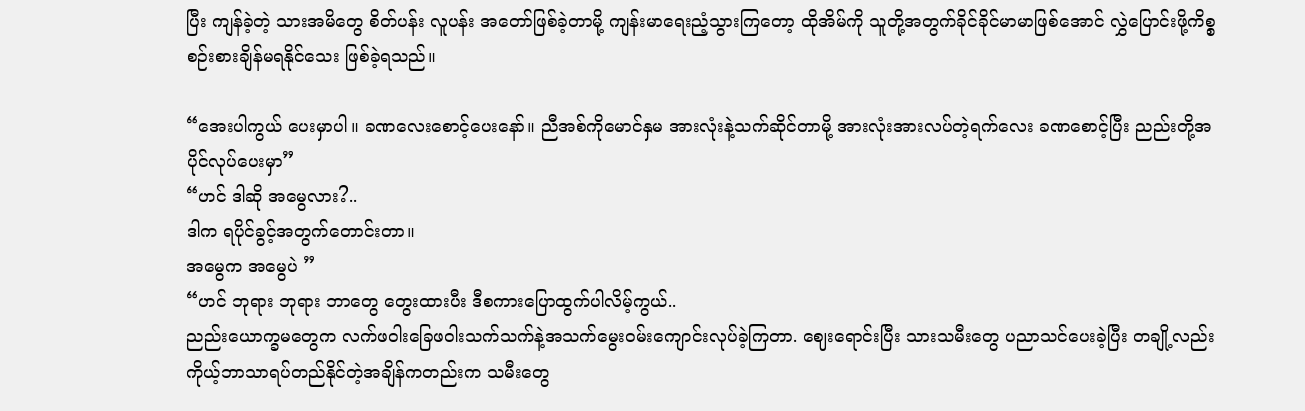ပြီး ကျန်ခဲ့တဲ့ သားအမိတွေ စိတ်ပန်း လူပန်း အတော်ဖြစ်ခဲ့တာမို့ ကျန်းမာရေးညံ့သွားကြတော့ ထိုအိမ်ကို သူတို့အတွက်ခိုင်ခိုင်မာမာဖြစ်အောင် လွှဲပြောင်းဖို့ကိစ္စ စဉ်းစားချိန်မရနိုင်သေး ဖြစ်ခဲ့ရသည်။

“အေးပါကွယ် ပေးမှာပါ။ ခဏလေးစောင့်ပေးနော်။ ညီအစ်ကိုမောင်နှမ အားလုံးနဲ့သက်ဆိုင်တာမို့ အားလုံးအားလပ်တဲ့ရက်လေး ခဏစောင့်ပြီး ညည်းတို့အပိုင်လုပ်ပေးမှာ”
“ဟင် ဒါဆို အမွေလား?..
ဒါက ရပိုင်ခွင့်အတွက်တောင်းတာ။
အမွေက အမွေပဲ ”
“ဟင် ဘုရား ဘုရား ဘာတွေ တွေးထားပီး ဒီစကားပြောထွက်ပါလိမ့်ကွယ်..
ညည်းယောက္ခမတွေက လက်ဖဝါးခြေဖဝါးသက်သက်နဲ့အသက်မွေးဝမ်းကျောင်းလုပ်ခဲ့ကြတာ. ဈေးရောင်းပြီး သားသမီးတွေ ပညာသင်ပေးခဲ့ပြီး တချို့လည်း ကိုယ့်ဘာသာရပ်တည်နိုင်တဲ့အချိန်ကတည်းက သမီးတွေ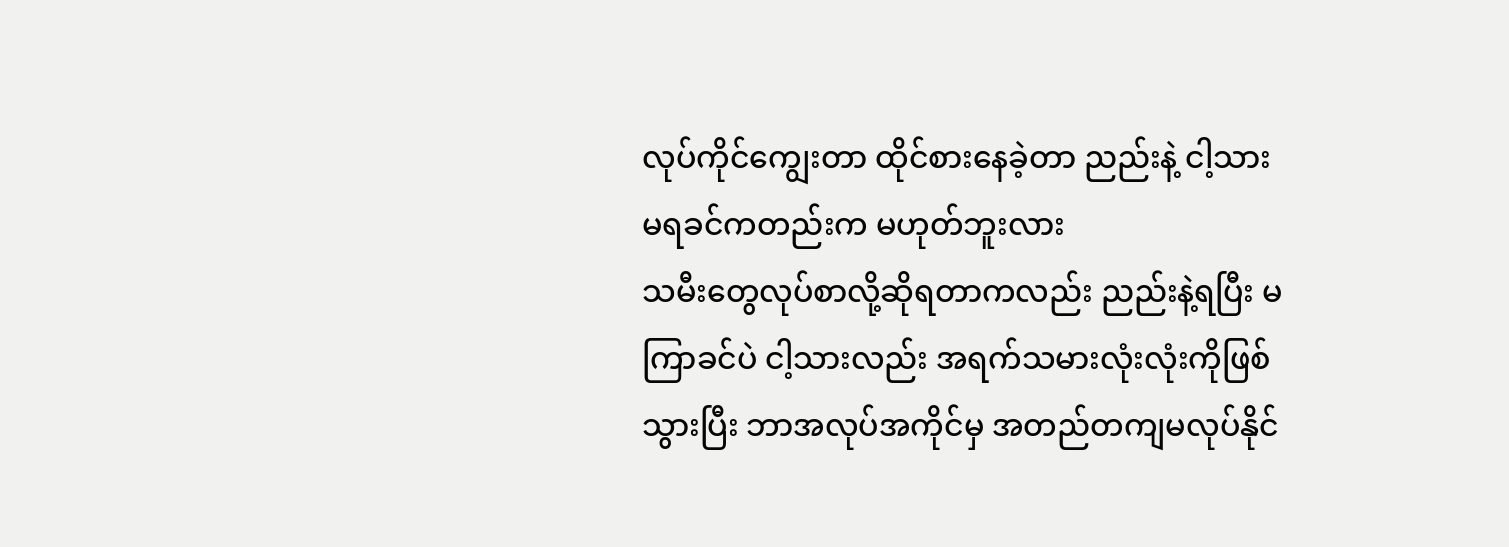လုပ်ကိုင်ကျွေးတာ ထိုင်စားနေခဲ့တာ ညည်းနဲ့ ငါ့သား မရခင်ကတည်းက မဟုတ်ဘူးလား
သမီးတွေလုပ်စာလို့ဆိုရတာကလည်း ညည်းနဲ့ရပြီး မကြာခင်ပဲ ငါ့သားလည်း အရက်သမားလုံးလုံးကိုဖြစ်သွားပြီး ဘာအလုပ်အကိုင်မှ အတည်တကျမလုပ်နိုင်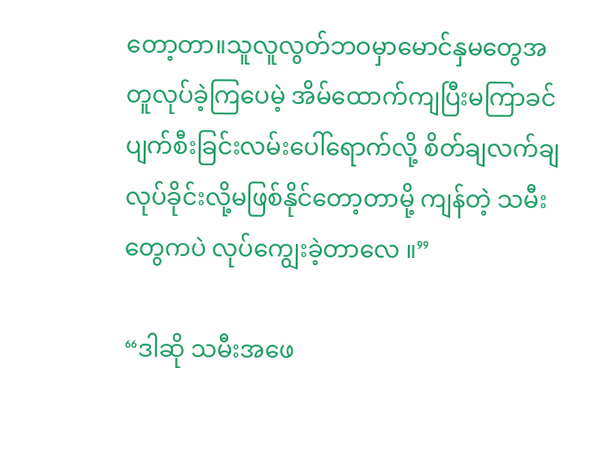တော့တာ။သူလူလွတ်ဘဝမှာမောင်နှမတွေအတူလုပ်ခဲ့ကြပေမဲ့ အိမ်ထောက်ကျပြီးမကြာခင် ပျက်စီးခြင်းလမ်းပေါ်ရောက်လို့ စိတ်ချလက်ချလုပ်ခိုင်းလို့မဖြစ်နိုင်တော့တာမို့ ကျန်တဲ့ သမီးတွေကပဲ လုပ်ကျွေးခဲ့တာလေ ။”

“ဒါဆို သမီးအဖေ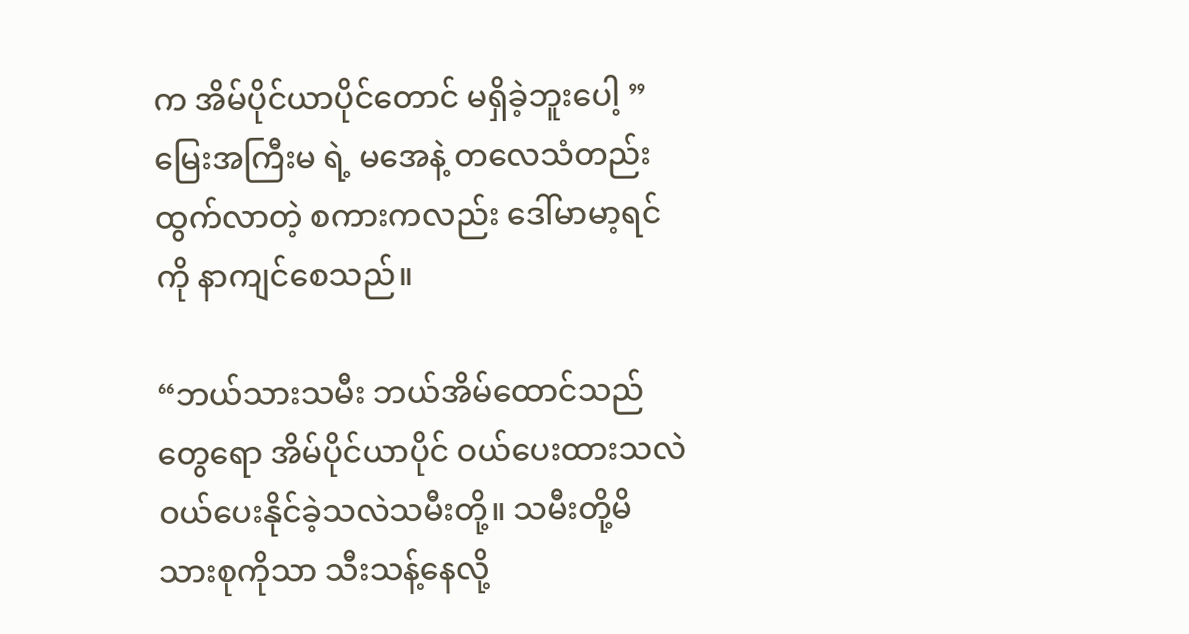က အိမ်ပိုင်ယာပိုင်တောင် မရှိခဲ့ဘူးပေါ့ ”
မြေးအကြီးမ ရဲ့ မအေနဲ့ တလေသံတည်းထွက်လာတဲ့ စကားကလည်း ဒေါ်မာမာ့ရင်ကို နာကျင်စေသည်။

“ဘယ်သားသမီး ဘယ်အိမ်ထောင်သည်တွေရော အိမ်ပိုင်ယာပိုင် ဝယ်ပေးထားသလဲ ဝယ်ပေးနိုင်ခဲ့သလဲသမီးတို့။ သမီးတို့မိသားစုကိုသာ သီးသန့်နေလို့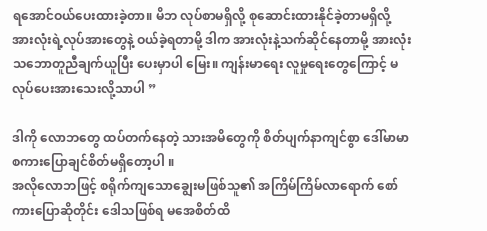ရအောင်ဝယ်ပေးထားခဲ့တာ။ မိဘ လုပ်စာမရှိလို့ စုဆောင်းထားနိုင်ခဲ့တာမရှိလို့ အားလုံးရဲ့လုပ်အားတွေနဲ့ ဝယ်ခဲ့ရတာမို့ ဒါက အားလုံးနဲ့သက်ဆိုင်နေတာမို့ အားလုံးသဘောတူညီချက်ယူပြီး ပေးမှာပါ မြေး။ ကျန်းမာရေး လူမှုရေးတွေကြောင့် မလုပ်ပေးအားသေးလို့သာပါ ”

ဒါကို လောဘတွေ ထပ်တက်နေတဲ့ သားအမိတွေကို စိတ်ပျက်နာကျင်စွာ ဒေါ်မာမာ စကားပြောချင်စိတ်မရှိတော့ပါ ။
အလိုလောဘဖြင့် စရိုက်ကျသောချွေးမဖြစ်သူ၏ အကြိမ်ကြိမ်လာရောက် စော်ကားပြောဆိုတိုင်း ဒေါသဖြစ်ရ မအေစိတ်ထိ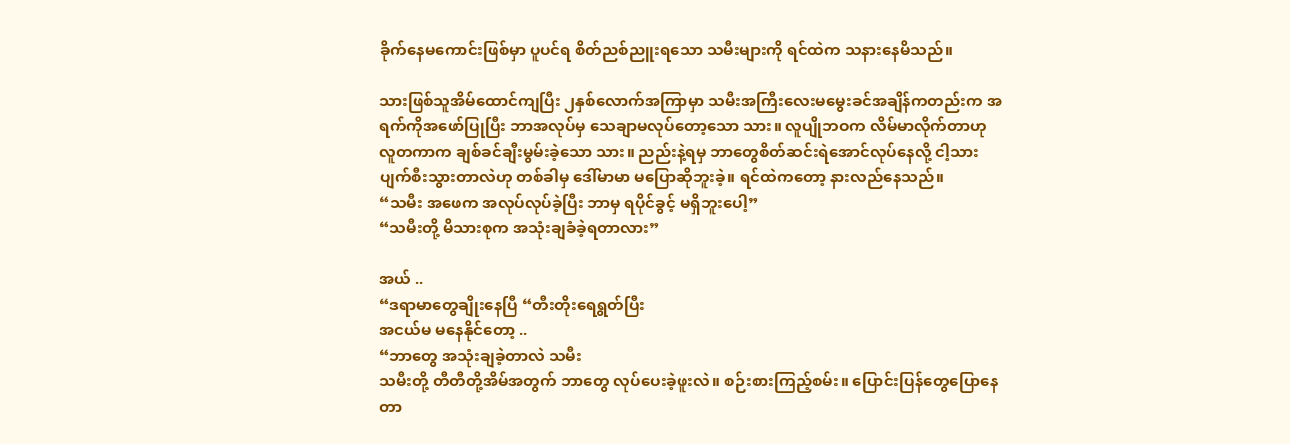ခိုက်နေမကောင်းဖြစ်မှာ ပူပင်ရ စိတ်ညစ်ညူးရသော သမီးများကို ရင်ထဲက သနားနေမိသည်။

သားဖြစ်သူအိမ်ထောင်ကျပြီး ၂နှစ်လောက်အကြာမှာ သမီးအကြီးလေးမမွေးခင်အချိန်ကတည်းက အရက်ကိုအဖော်ပြုပြီး ဘာအလုပ်မှ သေချာမလုပ်တော့သော သား။ လူပျိုဘဝက လိမ်မာလိုက်တာဟု လူတကာက ချစ်ခင်ချီးမွမ်းခဲ့သော သား။ ညည်းနဲ့ရမှ ဘာတွေစိတ်ဆင်းရဲအောင်လုပ်နေလို့ ငါ့သားပျက်စီးသွားတာလဲဟု တစ်ခါမှ ဒေါ်မာမာ မပြောဆိုဘူးခဲ့။ ရင်ထဲကတော့ နားလည်နေသည်။
“သမီး အဖေက အလုပ်လုပ်ခဲ့ပြီး ဘာမှ ရပိုင်ခွင့် မရှိဘူးပေါ့”
“သမီးတို့ မိသားစုက အသုံးချခံခဲ့ရတာလား”

အယ် ..
“ဒရာမာတွေချိုးနေပြီ “တီးတိုးရေရွတ်ပြီး
အငယ်မ မနေနိုင်တော့ ..
“ဘာတွေ အသုံးချခဲ့တာလဲ သမီး
သမီးတို့ တီတီတို့အိမ်အတွက် ဘာတွေ လုပ်ပေးခဲ့ဖူးလဲ။ စဉ်းစားကြည့်စမ်း။ ပြောင်းပြန်တွေပြောနေတာ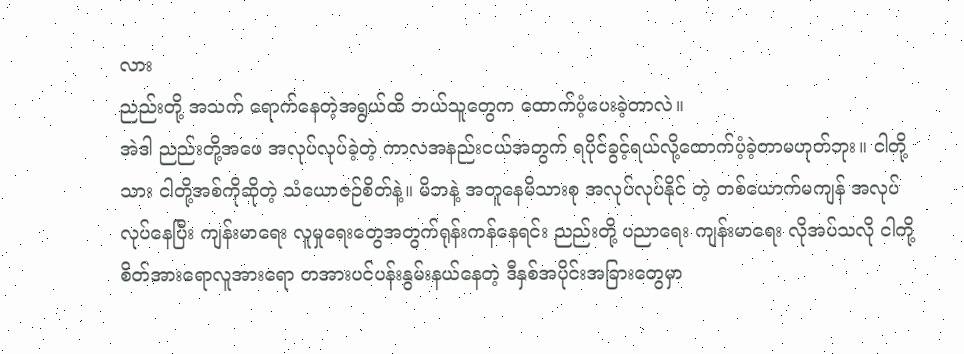လား
ညည်းတို့ အသက် ရောက်နေတဲ့အရွယ်ထိ ဘယ်သူတွေက ထောက်ပံ့ပေးခဲ့တာလဲ။
အဲဒါ ညည်းတို့အဖေ အလုပ်လုပ်ခဲ့တဲ့ ကာလအနည်းငယ်အတွက် ရပိုင်ခွင့်ရယ်လို့ထောက်ပံ့ခဲ့တာမဟုတ်ဘုး။ ငါတို့သား ငါတို့အစ်ကိုဆိုတဲ့ သံယောဇဉ်စိတ်နဲ့။ မိဘနဲ့ အတူနေမိသားစု အလုပ်လုပ်နိုင် တဲ့ တစ်ယောက်မကျန် အလုပ်လုပ်နေပြီး ကျန်းမာရေး လူမှုရေးတွေအတွက်ရုန်းကန်နေရင်း ညည်းတို့ ပညာရေး ကျန်းမာရေး လိုအပ်သလို ငါတို့စိတ်အားရောလူအားရော တအားပင်ပန်းနွမ်းနယ်နေတဲ့ ဒီနှစ်အပိုင်းအခြားတွေမှာ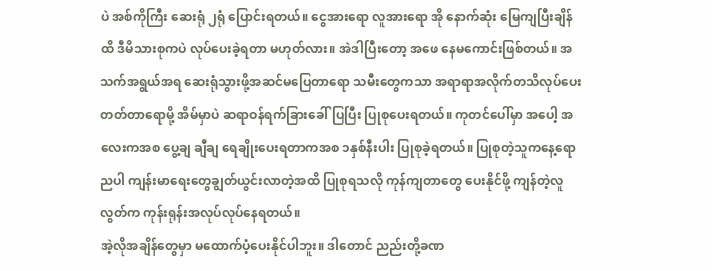ပဲ အစ်ကိုကြီး ဆေးရုံ ၂ရုံ ပြောင်းရတယ်။ ငွေအားရော လူအားရော အို နောက်ဆုံး မြေကျပြီးချိန်ထိ ဒီမိသားစုကပဲ လုပ်ပေးခဲ့ရတာ မဟုတ်လား။ အဲဒါပြီးတော့ အဖေ နေမကောင်းဖြစ်တယ်။ အသက်အရွယ်အရ ဆေးရုံသွားဖို့အဆင်မပြေတာရော သမီးတွေကသာ အရာရာအလိုက်တသိလုပ်ပေးတတ်တာရောမို့ အိမ်မှာပဲ ဆရာဝန်ရက်ခြားခေါ်ပြပြီး ပြုစုပေးရတယ်။ ကုတင်ပေါ်မှာ အပေါ့ အလေးကအစ ပွေ့ချ ချီချ ရေချိုးပေးရတာကအစ ၁နှစ်နီးပါး ပြုစုခဲ့ရတယ်။ ပြုစုတဲ့သူကနေ့ရောညပါ ကျန်းမာရေးတွေချွတ်ယွင်းလာတဲ့အထိ ပြုစုရသလို ကုန်ကျတာတွေ ပေးနိုင်ဖို့ ကျန်တဲ့လူလွတ်က ကုန်းရုန်းအလုပ်လုပ်နေရတယ်။
အဲ့လိုအချိန်တွေမှာ မထောက်ပံ့ပေးနိုင်ပါဘူး။ ဒါတောင် ညည်းတို့ခဏ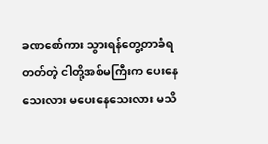ခဏစော်ကား သွားရန်တွေ့တာခံရတတ်တဲ့ ငါတို့အစ်မကြီးက ပေးနေသေးလား မပေးနေသေးလား မသိ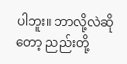ပါဘူး။ ဘာလို့လဲဆိုတော့ ညည်းတို့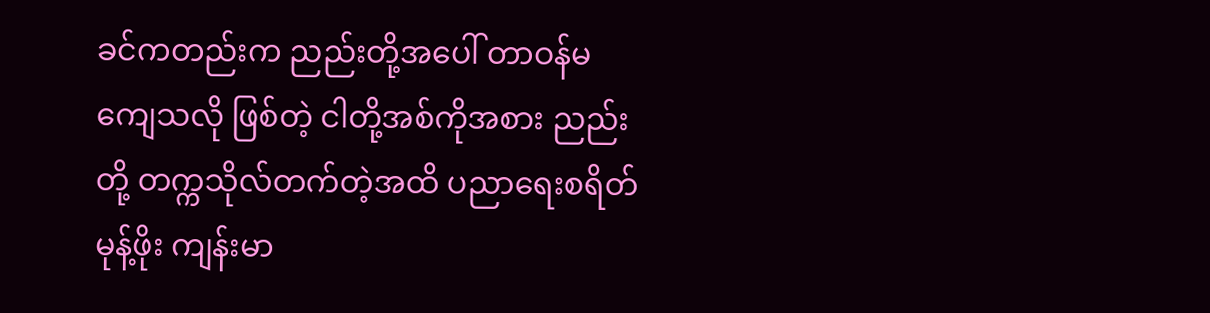ခင်ကတည်းက ညည်းတို့အပေါ် တာဝန်မကျေသလို ဖြစ်တဲ့ ငါတို့အစ်ကိုအစား ညည်းတို့ တက္ကသိုလ်တက်တဲ့အထိ ပညာရေးစရိတ် မုန့်ဖိုး ကျန်းမာ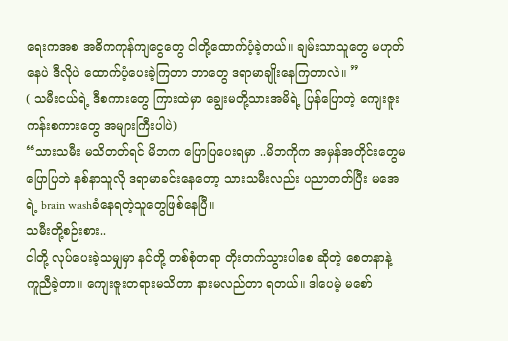ရေးကအစ အဓိကကုန်ကျငွေတွေ ငါတို့ထောက်ပံ့ခဲ့တယ်။ ချမ်းသာသူတွေ မဟုတ်နေပဲ ဒီလိုပဲ ထောက်ပံ့ပေးခဲ့ကြတာ ဘာတွေ ဒရာမာချိုးနေကြတာလဲ။ ”
( သမီးငယ်ရဲ့ ဒီစကားတွေ ကြားထဲမှာ ချွေးမတို့သားအမိရဲ့ ပြန်ပြောတဲ့ ကျေးဇူးကန်းစကားတွေ အများကြီးပါပဲ)
“သားသမီး မသိတတ်ရင် မိဘက ပြောပြပေးရမှာ ..မိဘကိုက အမှန်အတိုင်းတွေမပြောပြဘဲ နစ်နာသူလို ဒရာမာခင်းနေတော့ သားသမီးလည်း ပညာတတ်ပြီး မအေရဲ့ brain washခံနေရတဲ့သူတွေဖြစ်နေပြီ။
သမီးတို့စဉ်းစား..
ငါတို့ လုပ်ပေးခဲ့သမျှမှာ နင်တို့ တစ်စုံတရာ တိုးတက်သွားပါစေ ဆိုတဲ့ စေတနာနဲ့ ကူညီခဲ့တာ။ ကျေးဇူးတရားမသိတာ နားမလည်တာ ရတယ်။ ဒါပေမဲ့ မစော်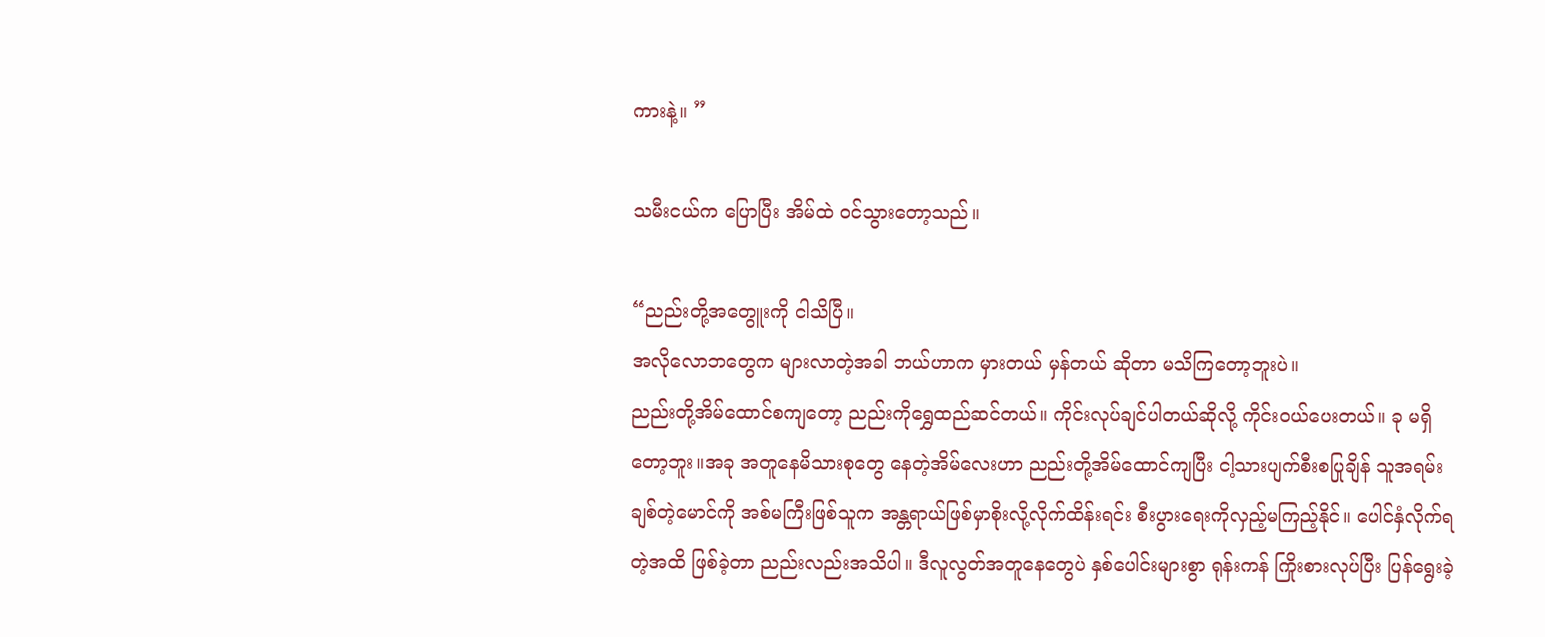ကားနဲ့။ ”

သမီးငယ်က ပြောပြီး အိမ်ထဲ ဝင်သွားတော့သည်။

“ညည်းတို့အတွေူးကို ငါသိပြီ။
အလိုလောဘတွေက များလာတဲ့အခါ ဘယ်ဟာက မှားတယ် မှန်တယ် ဆိုတာ မသိကြတော့ဘူးပဲ။
ညည်းတို့အိမ်ထောင်စကျတော့ ညည်းကိုရွှေထည်ဆင်တယ်။ ကိုင်းလုပ်ချင်ပါတယ်ဆိုလို့ ကိုင်းဝယ်ပေးတယ်။ ခု မရှိတော့ဘူး။အခု အတူနေမိသားစုတွေ နေတဲ့အိမ်လေးဟာ ညည်းတို့အိမ်ထောင်ကျပြီး ငါ့သားပျက်စီးစပြုချိန် သူအရမ်းချစ်တဲ့မောင်ကို အစ်မကြီးဖြစ်သူက အန္တရာယ်ဖြစ်မှာစိုးလို့လိုက်ထိန်းရင်း စီးပွားရေးကိုလှည့်မကြည့်နိုင်။ ပေါင်နှံလိုက်ရတဲ့အထိ ဖြစ်ခဲ့တာ ညည်းလည်းအသိပါ။ ဒီလူလွတ်အတူနေတွေပဲ နှစ်ပေါင်းများစွာ ရုန်းကန် ကြိုးစားလုပ်ပြီး ပြန်ရွေးခဲ့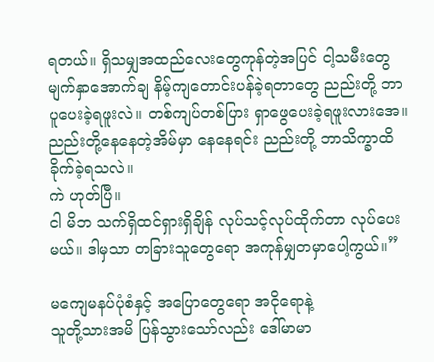ရတယ်။ ရှိသမျှအထည်လေးတွေကုန်တဲ့အပြင် ငါ့သမီးတွေ မျက်နှာအောက်ချ နိမ့်ကျတောင်းပန်ခဲ့ရတာတွေ ညည်းတို့ ဘာပူပေးခဲ့ရဖူးလဲ။ တစ်ကျပ်တစ်ပြား ရှာဖွေပေးခဲ့ရဖူးလားအေ။ ညည်းတို့နေနေတဲ့အိမ်မှာ နေနေရင်း ညည်းတို့ ဘာသိက္ခာထိခိုက်ခဲ့ရသလဲ။
ကဲ ဟုတ်ပြီ။
ငါ မိဘ သက်ရှိထင်ရှားရှိချိန် လုပ်သင့်လုပ်ထိုက်တာ လုပ်ပေးမယ်။ ဒါမှသာ တခြားသူတွေရော အကုန်မျှတမှာပေါ့ကွယ်။”

မကျေမနပ်ပုံစံနှင့် အပြောတွေရော အငိုရောနဲ့
သူတို့သားအမိ ပြန်သွားသော်လည်း ဒေါ်မာမာ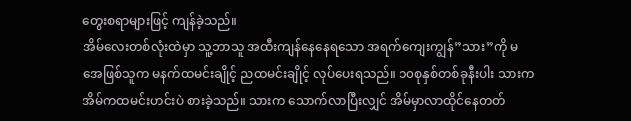တွေးစရာများဖြင့် ကျန်ခဲ့သည်။
အိမ်လေးတစ်လုံးထဲမှာ သူ့ဘာသူ အထီးကျန်နေနေရသော အရက်ကျေးကျွန်”သား”ကို မအေဖြစ်သူက မနက်ထမင်းချိုင့် ညထမင်းချိုင့် လုပ်ပေးရသည်။ ၁၀စုနှစ်တစ်ခုနီးပါး သားက အိမ်ကထမင်းဟင်းပဲ စားခဲ့သည်။ သားက သောက်လာပြီးလျှင် အိမ်မှာလာထိုင်နေတတ်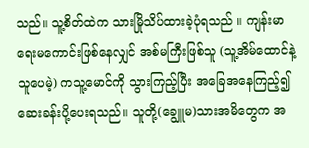သည်။ သူ့စိတ်ထဲက သားမြိုသိပ်ထားခဲ့ပုံရသည် ။ ကျန်းမာရေးမကောင်းဖြစ်နေလျှင် အစ်မကြီးဖြစ်သူ (သူ့အိမ်ထောင်နဲ့ သူပေမဲ့) ကသူ့မောင်ကို သွားကြည့်ပြီး အခြေအနေကြည့်၍ ဆေးခန်းပို့ပေးရသည်။ သူတို့(ချွေူမ)သားအမိတွေက အ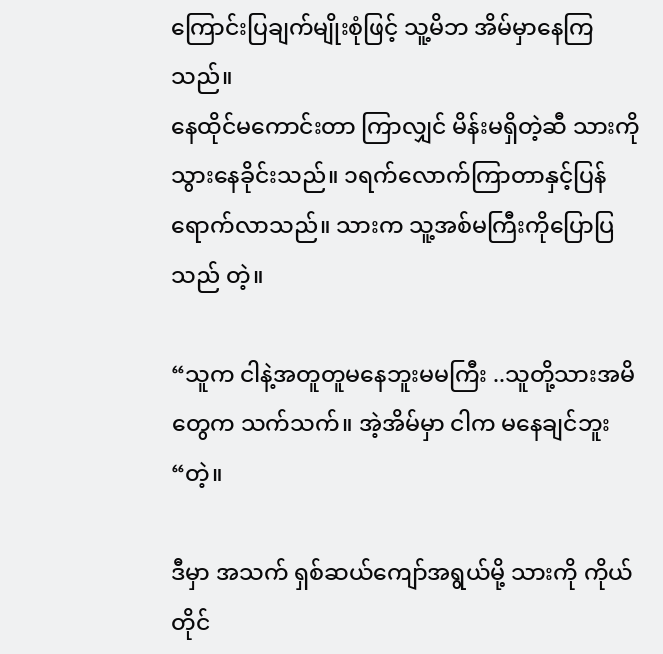ကြောင်းပြချက်မျိုးစုံဖြင့် သူ့မိဘ အိမ်မှာနေကြသည်။
နေထိုင်မကောင်းတာ ကြာလျှင် မိန်းမရှိတဲ့ဆီ သားကို သွားနေခိုင်းသည်။ ၁ရက်လောက်ကြာတာနှင့်ပြန်ရောက်လာသည်။ သားက သူ့အစ်မကြီးကိုပြောပြသည် တဲ့။

“သူက ငါနဲ့အတူတူမနေဘူးမမကြီး ..သူတို့သားအမိတွေက သက်သက်။ အဲ့အိမ်မှာ ငါက မနေချင်ဘူး “တဲ့။

ဒီမှာ အသက် ရှစ်ဆယ်ကျော်အရွယ်မို့ သားကို ကိုယ်တိုင်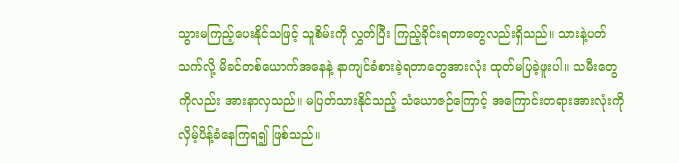သွားမကြည့်ပေးနိုင်သဖြင့် သူစိမ်းကို လွှတ်ပြီး ကြည့်ခိုင်းရတာတွေလည်းရှိသည်။ သားနဲ့ပတ်သက်လို့ မိခင်တစ်ယောက်အနေနဲ့ နာကျင်ခံစားခဲ့ရတာတွေအားလုံး ထုတ်မပြခဲ့ဖူးပါ။ သမီးတွေကိုလည်း အားနာလှသည်။ မပြတ်သားနိုင်သည့် သံယောဇဉ်ကြောင့် အကြောင်းတရားအားလုံးကို လှိမ့်ပိန့်ခံနေကြရ၍ ဖြစ်သည်။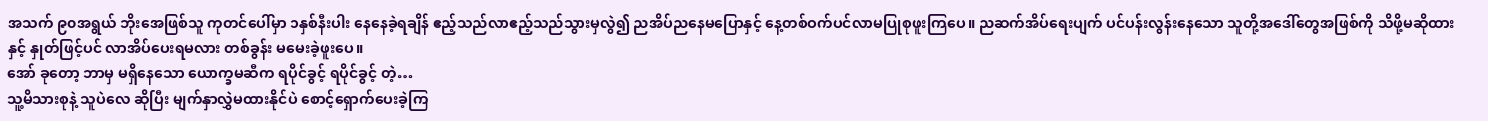အသက် ၉၀အရွယ် ဘိုးအေဖြစ်သူ ကုတင်ပေါ်မှာ ၁နှစ်နီးပါး နေနေခဲ့ရချိန် ဧည့်သည်လာဧည့်သည်သွားမှလွဲ၍ ညအိပ်ညနေမပြောနှင့် နေ့တစ်ဝက်ပင်လာမပြုစုဖူးကြပေ။ ညဆက်အိပ်ရေးပျက် ပင်ပန်းလွန်းနေသော သူတို့အဒေါ်တွေအဖြစ်ကို သိဖို့မဆိုထားနှင့် နှုတ်ဖြင့်ပင် လာအိပ်ပေးရမလား တစ်ခွန်း မမေးခဲ့ဖူးပေ။
အော် ခုတော့ ဘာမှ မရှိနေသော ယောက္ခမဆီက ရပိုင်ခွင့် ရပိုင်ခွင့် တဲ့…
သူ့မိသားစုနဲ့ သူပဲလေ ဆိုပြီး မျက်နှာလွှဲမထားနိုင်ပဲ စောင့်ရှောက်ပေးခဲ့ကြ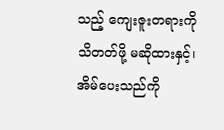သည့် ကျေးဇူးတရားကို သိတတ်ဖို့ မဆိုထားနှင့်၊
အိမ်ပေးသည်ကို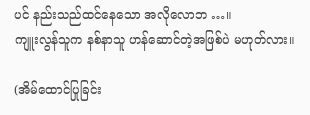ပင် နည်းသည်ထင်နေသော အလိုလောဘ …။
ကျူးလွန်သူက နစ်နာသူ ဟန်ဆောင်တဲ့အဖြစ်ပဲ မဟုတ်လား။

(အိမ်ထောင်ပြုခြင်း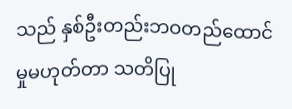သည် နှစ်ဦးတည်းဘဝတည်ထောင်မှုမဟုတ်တာ သတိပြု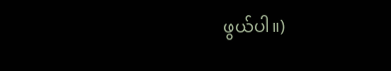ဖွယ်ပါ။)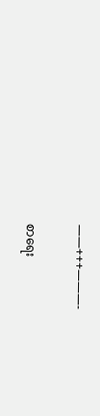——+++———-

စာရေး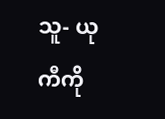သူ- ယုကီကို